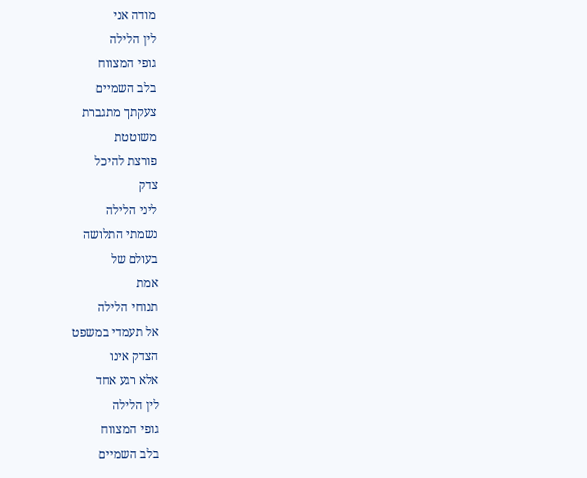מודה אני
לין הלילה
גופי המצווח
בלב השמיים
צעקתך מתגברת
משוטטת
פורצת להיכל
צדק
ליני הלילה
נשמתי התלושה
בעולם של
אמת
תנוחי הלילה
אל תעמדי במשפט
הצדק אינו
אלא רגע אחד
לין הלילה
גופי המצווח
בלב השמיים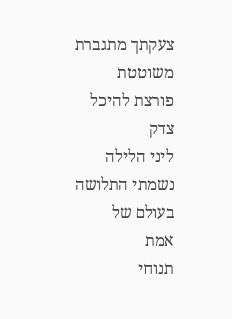צעקתך מתגברת
משוטטת
פורצת להיכל
צדק
ליני הלילה
נשמתי התלושה
בעולם של
אמת
תנוחי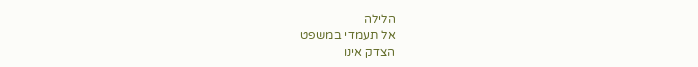הלילה
אל תעמדי במשפט
הצדק אינו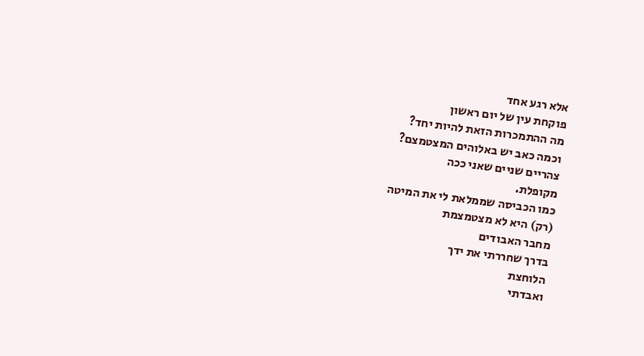אלא רגע אחד
פוקחת עין של יום ראשון
מה ההתמכרות הזאת להיות יחד?
וכמה כאב יש באלוהים המצטמצם?
צהריים שניים שאני ככה
מקופלת.
כמו הכביסה שממלאת לי את המיטה
(רק) היא לא מצטמצמת
מחבר האבודים
בדרך שחררתי את ידך
הלוחצת
ואבדתי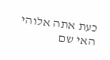כעת אתה אלוהי האי שם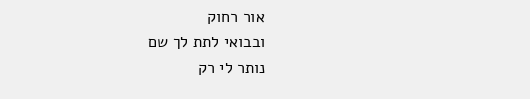אור רחוק
ובבואי לתת לך שם
נותר לי רק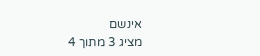אינשם
מציג 3 מתוך 4